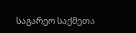საგარეო საქმეთა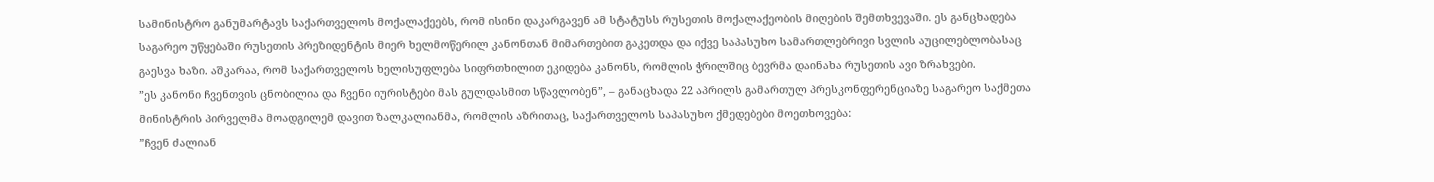სამინისტრო განუმარტავს საქართველოს მოქალაქეებს, რომ ისინი დაკარგავენ ამ სტატუსს რუსეთის მოქალაქეობის მიღების შემთხვევაში. ეს განცხადება საგარეო უწყებაში რუსეთის პრეზიდენტის მიერ ხელმოწერილ კანონთან მიმართებით გაკეთდა და იქვე საპასუხო სამართლებრივი სვლის აუცილებლობასაც გაესვა ხაზი. აშკარაა, რომ საქართველოს ხელისუფლება სიფრთხილით ეკიდება კანონს, რომლის ჭრილშიც ბევრმა დაინახა რუსეთის ავი ზრახვები.
”ეს კანონი ჩვენთვის ცნობილია და ჩვენი იურისტები მას გულდასმით სწავლობენ”, – განაცხადა 22 აპრილს გამართულ პრესკონფერენციაზე საგარეო საქმეთა მინისტრის პირველმა მოადგილემ დავით ზალკალიანმა, რომლის აზრითაც, საქართველოს საპასუხო ქმედებები მოეთხოვება:
”ჩვენ ძალიან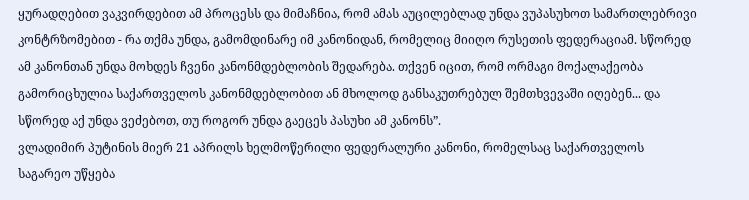ყურადღებით ვაკვირდებით ამ პროცესს და მიმაჩნია, რომ ამას აუცილებლად უნდა ვუპასუხოთ სამართლებრივი კონტრზომებით - რა თქმა უნდა, გამომდინარე იმ კანონიდან, რომელიც მიიღო რუსეთის ფედერაციამ. სწორედ ამ კანონთან უნდა მოხდეს ჩვენი კანონმდებლობის შედარება. თქვენ იცით, რომ ორმაგი მოქალაქეობა გამორიცხულია საქართველოს კანონმდებლობით ან მხოლოდ განსაკუთრებულ შემთხვევაში იღებენ... და სწორედ აქ უნდა ვეძებოთ, თუ როგორ უნდა გაეცეს პასუხი ამ კანონს”.
ვლადიმირ პუტინის მიერ 21 აპრილს ხელმოწერილი ფედერალური კანონი, რომელსაც საქართველოს საგარეო უწყება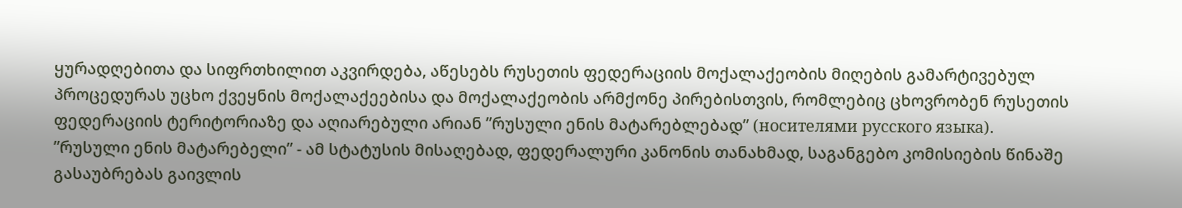ყურადღებითა და სიფრთხილით აკვირდება, აწესებს რუსეთის ფედერაციის მოქალაქეობის მიღების გამარტივებულ პროცედურას უცხო ქვეყნის მოქალაქეებისა და მოქალაქეობის არმქონე პირებისთვის, რომლებიც ცხოვრობენ რუსეთის ფედერაციის ტერიტორიაზე და აღიარებული არიან ”რუსული ენის მატარებლებად” (носителями русского языка).
”რუსული ენის მატარებელი” - ამ სტატუსის მისაღებად, ფედერალური კანონის თანახმად, საგანგებო კომისიების წინაშე გასაუბრებას გაივლის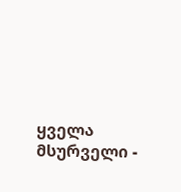ყველა მსურველი -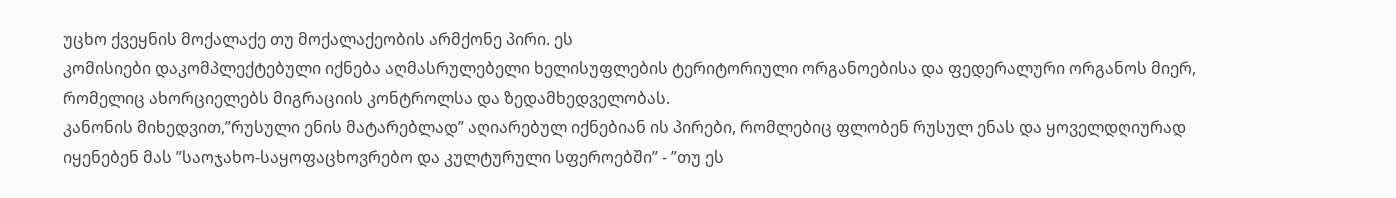უცხო ქვეყნის მოქალაქე თუ მოქალაქეობის არმქონე პირი. ეს
კომისიები დაკომპლექტებული იქნება აღმასრულებელი ხელისუფლების ტერიტორიული ორგანოებისა და ფედერალური ორგანოს მიერ, რომელიც ახორციელებს მიგრაციის კონტროლსა და ზედამხედველობას.
კანონის მიხედვით,”რუსული ენის მატარებლად” აღიარებულ იქნებიან ის პირები, რომლებიც ფლობენ რუსულ ენას და ყოველდღიურად იყენებენ მას ”საოჯახო-საყოფაცხოვრებო და კულტურული სფეროებში” - ”თუ ეს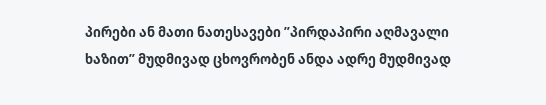პირები ან მათი ნათესავები ”პირდაპირი აღმავალი ხაზით” მუდმივად ცხოვრობენ ანდა ადრე მუდმივად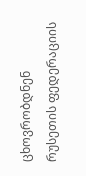ცხოვრობდნენ რუსეთის ფედერაციის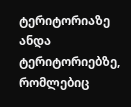ტერიტორიაზე ანდა ტერიტორიებზე, რომლებიც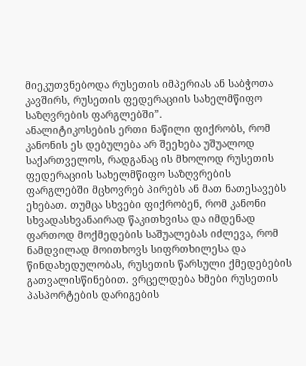მიეკუთვნებოდა რუსეთის იმპერიას ან საბჭოთა კავშირს, რუსეთის ფედერაციის სახელმწიფო საზღვრების ფარგლებში”.
ანალიტიკოსების ერთი ნაწილი ფიქრობს, რომ კანონის ეს დებულება არ შეეხება უშუალოდ საქართველოს, რადგანაც ის მხოლოდ რუსეთის ფედერაციის სახელმწიფო საზღვრების ფარგლებში მცხოვრებ პირებს ან მათ ნათესავებს ეხებათ. თუმცა სხვები ფიქრობენ, რომ კანონი სხვადასხვანაირად წაკითხვისა და იმდენად ფართოდ მოქმედების საშუალებას იძლევა, რომ ნამდვილად მოითხოვს სიფრთხილესა და წინდახედულობას, რუსეთის წარსული ქმედებების გათვალისწინებით. ვრცელდება ხმები რუსეთის პასპორტების დარიგების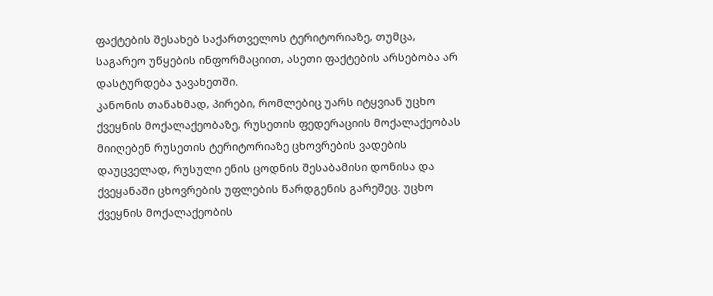ფაქტების შესახებ საქართველოს ტერიტორიაზე, თუმცა, საგარეო უწყების ინფორმაციით, ასეთი ფაქტების არსებობა არ დასტურდება ჯავახეთში.
კანონის თანახმად, პირები, რომლებიც უარს იტყვიან უცხო ქვეყნის მოქალაქეობაზე, რუსეთის ფედერაციის მოქალაქეობას მიიღებენ რუსეთის ტერიტორიაზე ცხოვრების ვადების დაუცველად, რუსული ენის ცოდნის შესაბამისი დონისა და ქვეყანაში ცხოვრების უფლების წარდგენის გარეშეც. უცხო ქვეყნის მოქალაქეობის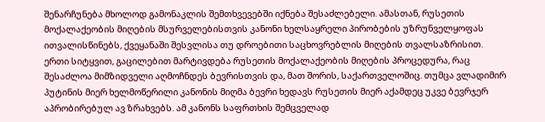შენარჩუნება მხოლოდ გამონაკლის შემთხვევებში იქნება შესაძლებელი. ამასთან, რუსეთის მოქალაქეობის მიღების მსურველებისთვის კანონი ხელსაყრელი პირობების უზრუნველყოფას ითვალისწინებს, ქვეყანაში შესვლისა თუ დროებითი საცხოვრებლის მიღების თვალსაზრისით.
ერთი სიტყვით, გაცილებით მარტივდება რუსეთის მოქალაქეობის მიღების პროცედურა, რაც შესაძლოა მიმზიდველი აღმოჩნდეს ბევრისთვის და, მათ შორის, საქართველოშიც. თუმცა ვლადიმირ პუტინის მიერ ხელმოწერილი კანონის მიღმა ბევრი ხედავს რუსეთის მიერ აქამდეც უკვე ბევრჯერ აპრობირებულ ავ ზრახვებს. ამ კანონს საფრთხის შემცველად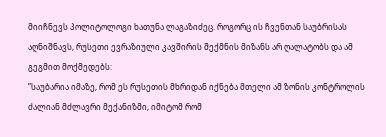მიიჩნევს პოლიტოლოგი ხათუნა ლაგაზიძეც. როგორც ის ჩვენთან საუბრისას აღნიშნავს, რუსეთი ევრაზიული კავშირის შექმნის მიზანს არ ღალატობს და ამ გეგმით მოქმედებს:
”საუბარია იმაზე, რომ ეს რუსეთის მხრიდან იქნება მთელი ამ ზონის კონტროლის ძალიან მძლავრი მექანიზმი, იმიტომ რომ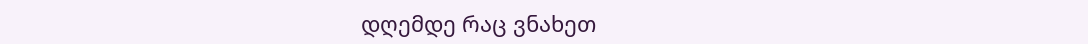დღემდე რაც ვნახეთ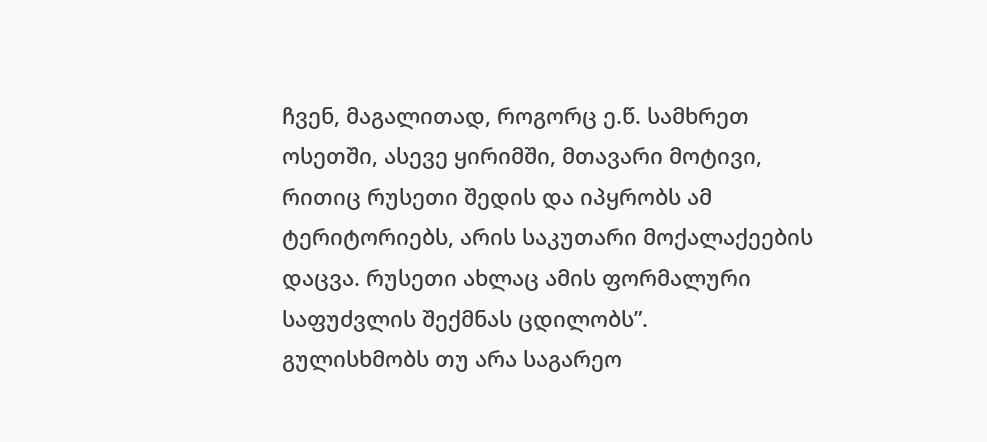ჩვენ, მაგალითად, როგორც ე.წ. სამხრეთ ოსეთში, ასევე ყირიმში, მთავარი მოტივი, რითიც რუსეთი შედის და იპყრობს ამ ტერიტორიებს, არის საკუთარი მოქალაქეების დაცვა. რუსეთი ახლაც ამის ფორმალური საფუძვლის შექმნას ცდილობს”.
გულისხმობს თუ არა საგარეო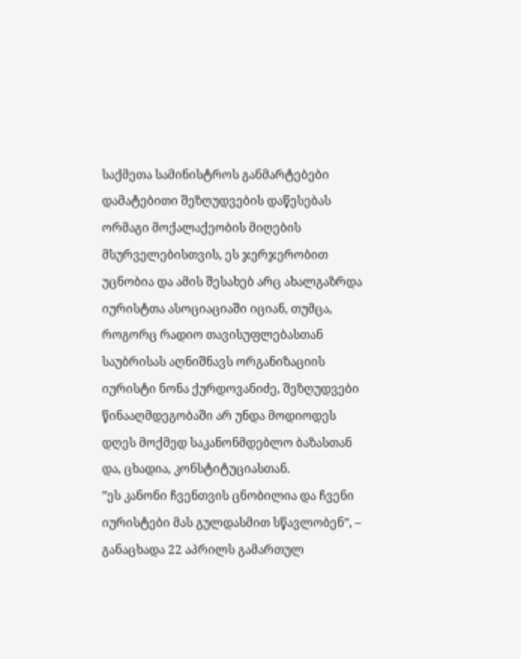საქმეთა სამინისტროს განმარტებები დამატებითი შეზღუდვების დაწესებას ორმაგი მოქალაქეობის მიღების მსურველებისთვის, ეს ჯერჯერობით უცნობია და ამის შესახებ არც ახალგაზრდა იურისტთა ასოციაციაში იციან, თუმცა, როგორც რადიო თავისუფლებასთან საუბრისას აღნიშნავს ორგანიზაციის იურისტი ნონა ქურდოვანიძე, შეზღუდვები წინააღმდეგობაში არ უნდა მოდიოდეს დღეს მოქმედ საკანონმდებლო ბაზასთან და, ცხადია, კონსტიტუციასთან.
”ეს კანონი ჩვენთვის ცნობილია და ჩვენი იურისტები მას გულდასმით სწავლობენ”, – განაცხადა 22 აპრილს გამართულ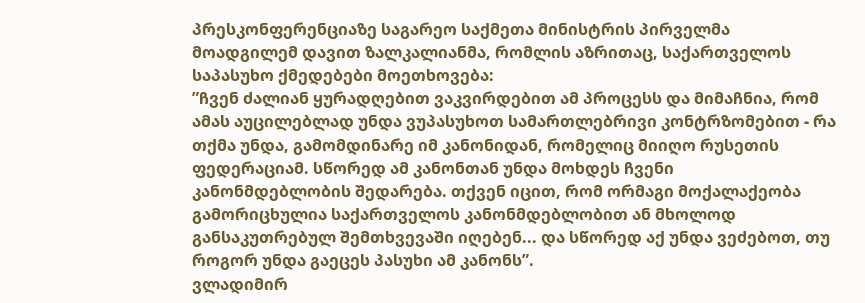პრესკონფერენციაზე საგარეო საქმეთა მინისტრის პირველმა მოადგილემ დავით ზალკალიანმა, რომლის აზრითაც, საქართველოს საპასუხო ქმედებები მოეთხოვება:
”ჩვენ ძალიან ყურადღებით ვაკვირდებით ამ პროცესს და მიმაჩნია, რომ ამას აუცილებლად უნდა ვუპასუხოთ სამართლებრივი კონტრზომებით - რა თქმა უნდა, გამომდინარე იმ კანონიდან, რომელიც მიიღო რუსეთის ფედერაციამ. სწორედ ამ კანონთან უნდა მოხდეს ჩვენი კანონმდებლობის შედარება. თქვენ იცით, რომ ორმაგი მოქალაქეობა გამორიცხულია საქართველოს კანონმდებლობით ან მხოლოდ განსაკუთრებულ შემთხვევაში იღებენ... და სწორედ აქ უნდა ვეძებოთ, თუ როგორ უნდა გაეცეს პასუხი ამ კანონს”.
ვლადიმირ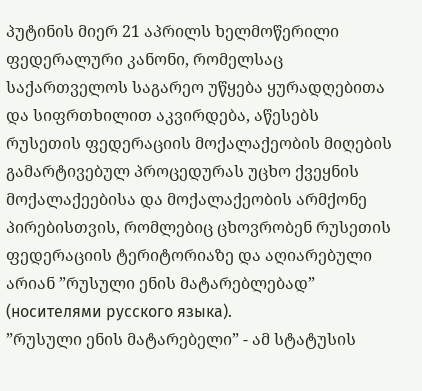პუტინის მიერ 21 აპრილს ხელმოწერილი ფედერალური კანონი, რომელსაც საქართველოს საგარეო უწყება ყურადღებითა და სიფრთხილით აკვირდება, აწესებს რუსეთის ფედერაციის მოქალაქეობის მიღების გამარტივებულ პროცედურას უცხო ქვეყნის მოქალაქეებისა და მოქალაქეობის არმქონე პირებისთვის, რომლებიც ცხოვრობენ რუსეთის ფედერაციის ტერიტორიაზე და აღიარებული არიან ”რუსული ენის მატარებლებად” (носителями русского языка).
”რუსული ენის მატარებელი” - ამ სტატუსის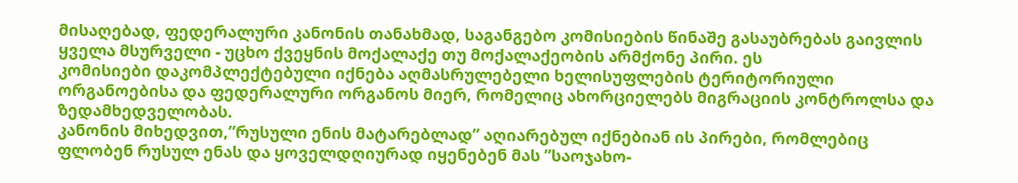მისაღებად, ფედერალური კანონის თანახმად, საგანგებო კომისიების წინაშე გასაუბრებას გაივლის ყველა მსურველი - უცხო ქვეყნის მოქალაქე თუ მოქალაქეობის არმქონე პირი. ეს
კომისიები დაკომპლექტებული იქნება აღმასრულებელი ხელისუფლების ტერიტორიული ორგანოებისა და ფედერალური ორგანოს მიერ, რომელიც ახორციელებს მიგრაციის კონტროლსა და ზედამხედველობას.
კანონის მიხედვით,”რუსული ენის მატარებლად” აღიარებულ იქნებიან ის პირები, რომლებიც ფლობენ რუსულ ენას და ყოველდღიურად იყენებენ მას ”საოჯახო-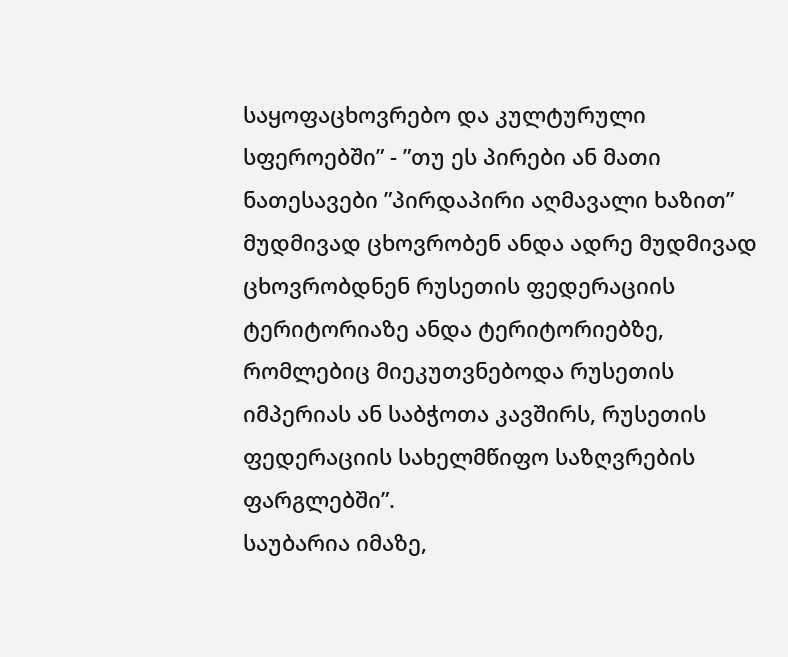საყოფაცხოვრებო და კულტურული სფეროებში” - ”თუ ეს პირები ან მათი ნათესავები ”პირდაპირი აღმავალი ხაზით” მუდმივად ცხოვრობენ ანდა ადრე მუდმივად ცხოვრობდნენ რუსეთის ფედერაციის ტერიტორიაზე ანდა ტერიტორიებზე, რომლებიც მიეკუთვნებოდა რუსეთის იმპერიას ან საბჭოთა კავშირს, რუსეთის ფედერაციის სახელმწიფო საზღვრების ფარგლებში”.
საუბარია იმაზე,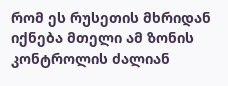რომ ეს რუსეთის მხრიდან იქნება მთელი ამ ზონის კონტროლის ძალიან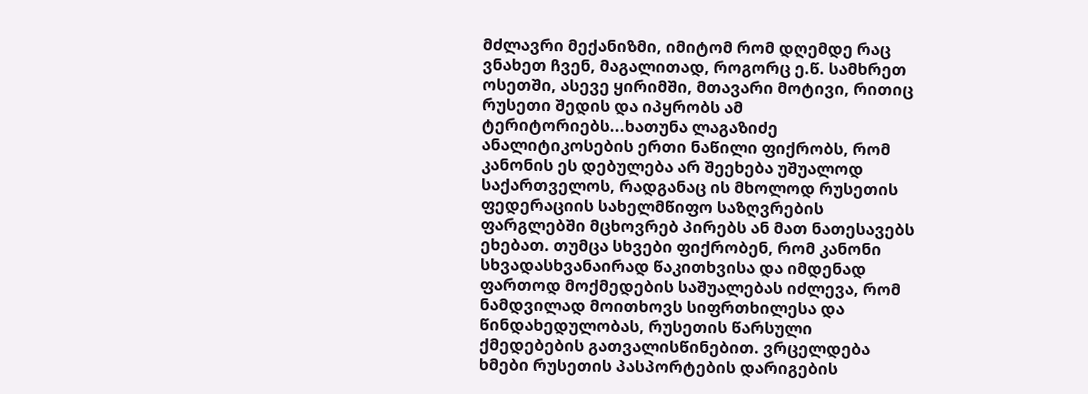მძლავრი მექანიზმი, იმიტომ რომ დღემდე რაც ვნახეთ ჩვენ, მაგალითად, როგორც ე.წ. სამხრეთ ოსეთში, ასევე ყირიმში, მთავარი მოტივი, რითიც რუსეთი შედის და იპყრობს ამ ტერიტორიებს...ხათუნა ლაგაზიძე
ანალიტიკოსების ერთი ნაწილი ფიქრობს, რომ კანონის ეს დებულება არ შეეხება უშუალოდ საქართველოს, რადგანაც ის მხოლოდ რუსეთის ფედერაციის სახელმწიფო საზღვრების ფარგლებში მცხოვრებ პირებს ან მათ ნათესავებს ეხებათ. თუმცა სხვები ფიქრობენ, რომ კანონი სხვადასხვანაირად წაკითხვისა და იმდენად ფართოდ მოქმედების საშუალებას იძლევა, რომ ნამდვილად მოითხოვს სიფრთხილესა და წინდახედულობას, რუსეთის წარსული ქმედებების გათვალისწინებით. ვრცელდება ხმები რუსეთის პასპორტების დარიგების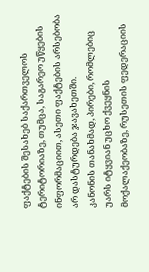ფაქტების შესახებ საქართველოს ტერიტორიაზე, თუმცა, საგარეო უწყების ინფორმაციით, ასეთი ფაქტების არსებობა არ დასტურდება ჯავახეთში.
კანონის თანახმად, პირები, რომლებიც უარს იტყვიან უცხო ქვეყნის მოქალაქეობაზე, რუსეთის ფედერაციის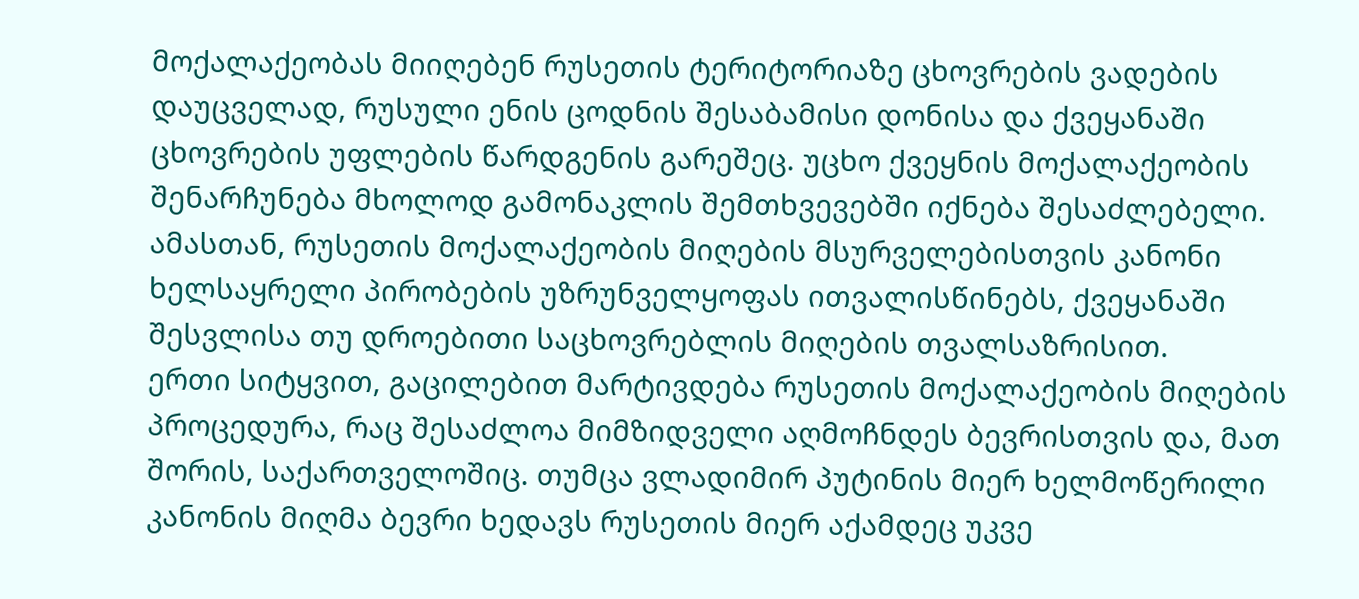მოქალაქეობას მიიღებენ რუსეთის ტერიტორიაზე ცხოვრების ვადების დაუცველად, რუსული ენის ცოდნის შესაბამისი დონისა და ქვეყანაში ცხოვრების უფლების წარდგენის გარეშეც. უცხო ქვეყნის მოქალაქეობის შენარჩუნება მხოლოდ გამონაკლის შემთხვევებში იქნება შესაძლებელი. ამასთან, რუსეთის მოქალაქეობის მიღების მსურველებისთვის კანონი ხელსაყრელი პირობების უზრუნველყოფას ითვალისწინებს, ქვეყანაში შესვლისა თუ დროებითი საცხოვრებლის მიღების თვალსაზრისით.
ერთი სიტყვით, გაცილებით მარტივდება რუსეთის მოქალაქეობის მიღების პროცედურა, რაც შესაძლოა მიმზიდველი აღმოჩნდეს ბევრისთვის და, მათ შორის, საქართველოშიც. თუმცა ვლადიმირ პუტინის მიერ ხელმოწერილი კანონის მიღმა ბევრი ხედავს რუსეთის მიერ აქამდეც უკვე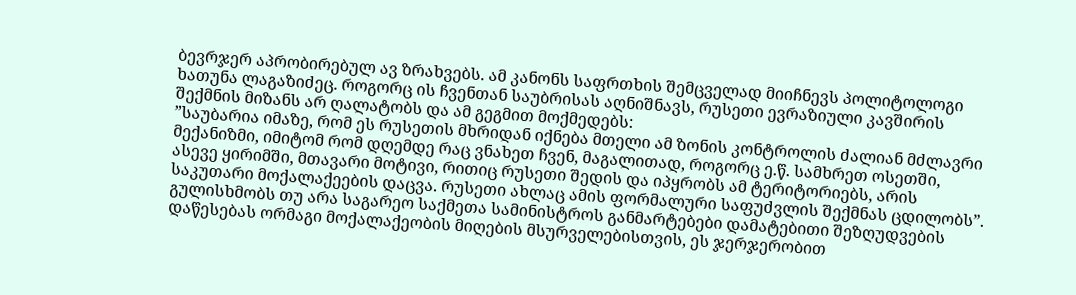ბევრჯერ აპრობირებულ ავ ზრახვებს. ამ კანონს საფრთხის შემცველად მიიჩნევს პოლიტოლოგი ხათუნა ლაგაზიძეც. როგორც ის ჩვენთან საუბრისას აღნიშნავს, რუსეთი ევრაზიული კავშირის შექმნის მიზანს არ ღალატობს და ამ გეგმით მოქმედებს:
”საუბარია იმაზე, რომ ეს რუსეთის მხრიდან იქნება მთელი ამ ზონის კონტროლის ძალიან მძლავრი მექანიზმი, იმიტომ რომ დღემდე რაც ვნახეთ ჩვენ, მაგალითად, როგორც ე.წ. სამხრეთ ოსეთში, ასევე ყირიმში, მთავარი მოტივი, რითიც რუსეთი შედის და იპყრობს ამ ტერიტორიებს, არის საკუთარი მოქალაქეების დაცვა. რუსეთი ახლაც ამის ფორმალური საფუძვლის შექმნას ცდილობს”.
გულისხმობს თუ არა საგარეო საქმეთა სამინისტროს განმარტებები დამატებითი შეზღუდვების დაწესებას ორმაგი მოქალაქეობის მიღების მსურველებისთვის, ეს ჯერჯერობით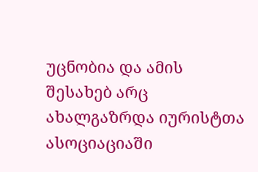უცნობია და ამის შესახებ არც ახალგაზრდა იურისტთა ასოციაციაში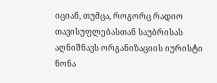იციან, თუმცა, როგორც რადიო თავისუფლებასთან საუბრისას აღნიშნავს ორგანიზაციის იურისტი ნონა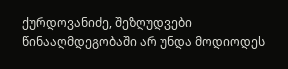ქურდოვანიძე, შეზღუდვები წინააღმდეგობაში არ უნდა მოდიოდეს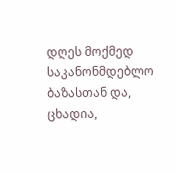დღეს მოქმედ საკანონმდებლო ბაზასთან და, ცხადია,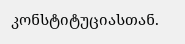კონსტიტუციასთან.